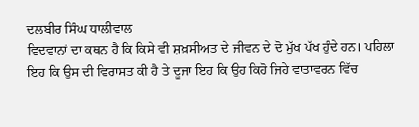ਦਲਬੀਰ ਸਿੰਘ ਧਾਲੀਵਾਲ
ਵਿਦਵਾਨਾਂ ਦਾ ਕਥਨ ਹੈ ਕਿ ਕਿਸੇ ਵੀ ਸ਼ਖ਼ਸੀਅਤ ਦੇ ਜੀਵਨ ਦੇ ਦੋ ਮੁੱਖ ਪੱਖ ਹੁੰਦੇ ਹਨ। ਪਹਿਲਾ ਇਹ ਕਿ ਉਸ ਦੀ ਵਿਰਾਸਤ ਕੀ ਹੈ ਤੇ ਦੂਜਾ ਇਹ ਕਿ ਉਹ ਕਿਹੋ ਜਿਹੇ ਵਾਤਾਵਰਨ ਵਿੱਚ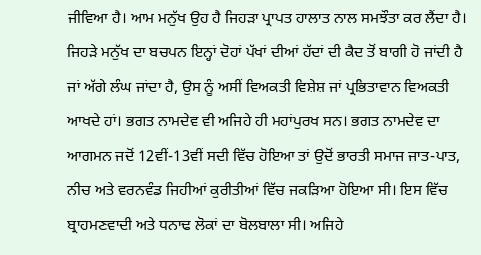ਜੀਵਿਆ ਹੈ। ਆਮ ਮਨੁੱਖ ਉਹ ਹੈ ਜਿਹੜਾ ਪ੍ਰਾਪਤ ਹਾਲਾਤ ਨਾਲ ਸਮਝੌਤਾ ਕਰ ਲੈਂਦਾ ਹੈ। ਜਿਹੜੇ ਮਨੁੱਖ ਦਾ ਬਚਪਨ ਇਨ੍ਹਾਂ ਦੋਹਾਂ ਪੱਖਾਂ ਦੀਆਂ ਹੱਦਾਂ ਦੀ ਕੈਦ ਤੋਂ ਬਾਗੀ ਹੋ ਜਾਂਦੀ ਹੈ ਜਾਂ ਅੱਗੇ ਲੰਘ ਜਾਂਦਾ ਹੈ, ਉਸ ਨੂੰ ਅਸੀਂ ਵਿਅਕਤੀ ਵਿਸ਼ੇਸ਼ ਜਾਂ ਪ੍ਰਭਿਤਾਵਾਨ ਵਿਅਕਤੀ ਆਖਦੇ ਹਾਂ। ਭਗਤ ਨਾਮਦੇਵ ਵੀ ਅਜਿਹੇ ਹੀ ਮਹਾਂਪੁਰਖ ਸਨ। ਭਗਤ ਨਾਮਦੇਵ ਦਾ ਆਗਮਨ ਜਦੋਂ 12ਵੀਂ-13ਵੀਂ ਸਦੀ ਵਿੱਚ ਹੋਇਆ ਤਾਂ ਉਦੋਂ ਭਾਰਤੀ ਸਮਾਜ ਜਾਤ-ਪਾਤ, ਨੀਚ ਅਤੇ ਵਰਨਵੰਡ ਜਿਹੀਆਂ ਕੁਰੀਤੀਆਂ ਵਿੱਚ ਜਕੜਿਆ ਹੋਇਆ ਸੀ। ਇਸ ਵਿੱਚ ਬ੍ਰਾਹਮਣਵਾਦੀ ਅਤੇ ਧਨਾਢ ਲੋਕਾਂ ਦਾ ਬੋਲਬਾਲਾ ਸੀ। ਅਜਿਹੇ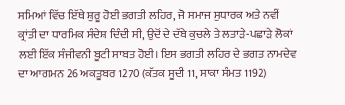ਸਮਿਆਂ ਵਿੱਚ ਇੱਥੇ ਸ਼ੁਰੂ ਹੋਈ ਭਗਤੀ ਲਹਿਰ, ਜੋ ਸਮਾਜ ਸੁਧਾਰਕ ਅਤੇ ਨਵੀਂ ਕ੍ਰਾਂਤੀ ਦਾ ਧਾਰਮਿਕ ਸੰਦੇਸ਼ ਦਿੰਦੀ ਸੀ, ਉਦੋਂ ਦੇ ਦੱਬੇ ਕੁਚਲੇ ਤੇ ਲਤਾੜੇ-ਪਛਾੜੇ ਲੋਕਾਂ ਲਈ ਇੱਕ ਸੰਜੀਵਨੀ ਬੂਟੀ ਸਾਬਤ ਹੋਈ। ਇਸ ਭਗਤੀ ਲਹਿਰ ਦੇ ਭਗਤ ਨਾਮਦੇਵ ਦਾ ਆਗਮਨ 26 ਅਕਤੂਬਰ 1270 (ਕੱਤਕ ਸੂਦੀ 11, ਸਾਕਾ ਸੰਮਤ 1192)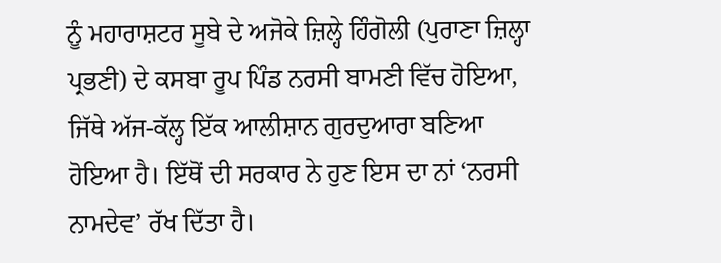ਨੂੰ ਮਹਾਰਾਸ਼ਟਰ ਸੂਬੇ ਦੇ ਅਜੋਕੇ ਜ਼ਿਲ੍ਹੇ ਹਿੰਗੋਲੀ (ਪੁਰਾਣਾ ਜ਼ਿਲ੍ਹਾ ਪ੍ਰਭਣੀ) ਦੇ ਕਸਬਾ ਰੂਪ ਪਿੰਡ ਨਰਸੀ ਬਾਮਣੀ ਵਿੱਚ ਹੋਇਆ, ਜਿੱਥੇ ਅੱਜ-ਕੱਲ੍ਹ ਇੱਕ ਆਲੀਸ਼ਾਨ ਗੁਰਦੁਆਰਾ ਬਣਿਆ ਹੋਇਆ ਹੈ। ਇੱਥੋਂ ਦੀ ਸਰਕਾਰ ਨੇ ਹੁਣ ਇਸ ਦਾ ਨਾਂ ‘ਨਰਸੀ ਨਾਮਦੇਵ’ ਰੱਖ ਦਿੱਤਾ ਹੈ।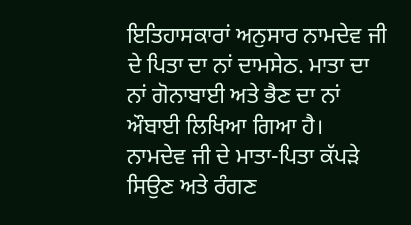ਇਤਿਹਾਸਕਾਰਾਂ ਅਨੁਸਾਰ ਨਾਮਦੇਵ ਜੀ ਦੇ ਪਿਤਾ ਦਾ ਨਾਂ ਦਾਮਸੇਠ. ਮਾਤਾ ਦਾ ਨਾਂ ਗੋਨਾਬਾਈ ਅਤੇ ਭੈਣ ਦਾ ਨਾਂ ਔਬਾਈ ਲਿਖਿਆ ਗਿਆ ਹੈ। ਨਾਮਦੇਵ ਜੀ ਦੇ ਮਾਤਾ-ਪਿਤਾ ਕੱਪੜੇ ਸਿਉਣ ਅਤੇ ਰੰਗਣ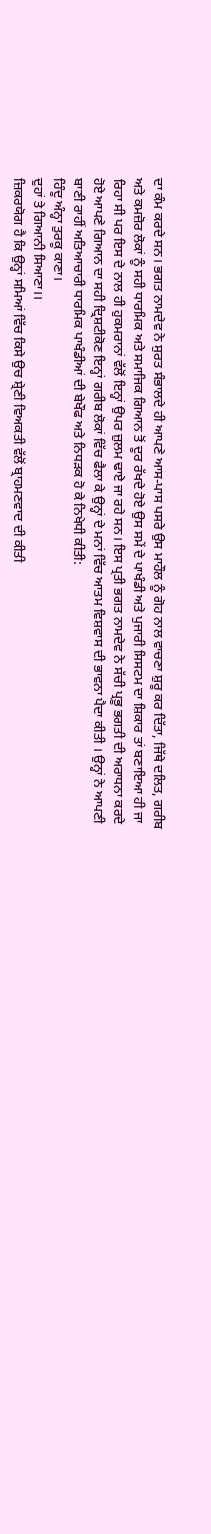ਦਾ ਕੰਮ ਕਰਦੇ ਸਨ। ਭਗਤ ਨਾਮਦੇਵ ਨੇ ਸੁਰਤ ਸੰਭਾਲਦੇ ਹੀ ਆਪਣੇ ਆਸ-ਪਾਸ ਪਸਰੇ ਉਸ ਮਾਹੌਲ ਨੂੰ ਗੋਹ ਨਾਲ ਵਾਚਣਾ ਸ਼ੁਰੂ ਕਰ ਦਿੱਤਾ, ਜਿੱਥੇ ਦਲਿਤ, ਗਰੀਬ ਅਤੇ ਕਮਜ਼ੋਰ ਲੋਕਾਂ ਨੂੰ ਸਹੀ ਧਾਰਮਿਕ ਅਤੇ ਸਮਾਜਿਕ ਗਿਆਨ ਤੋਂ ਦੂਰ ਰੱਖਦੇ ਹੋਏ ਉਸ ਸਮੇਂ ਦੇ ਪਾਖੰਡੀ ਅਤੇ ਪੁਜਾਰੀ ਸਿਸਟਮ ਦਾ ਸ਼ਿਕਾਰ ਤਾਂ ਬਣਾਇਆ ਹੀ ਜਾ ਰਿਹਾ ਸੀ ਪਰ ਇਸ ਦੇ ਨਾਲ ਹੀ ਹੁਕਮਰਾਨਾਂ ਵੱਲੋਂ ਇਨ੍ਹਾਂ ਉਪਰ ਜ਼ੁਲਮ ਢਾਏ ਜਾ ਰਹੇ ਸਨ। ਇਸ ਪ੍ਰਤੀ ਭਗਤ ਨਾਮਦੇਵ ਨੇ ਸੱਚੀ ਪ੍ਰਭੂ ਭਗਤੀ ਦੀ ਅਰਾਧਨਾ ਕਰਦੇ ਹੋਏ ਆਪਣੇ ਗਿਆਨ ਦਾ ਸਹੀ ਦ੍ਰਿਸ਼ਟੀਕੋਣ ਇਨ੍ਹਾਂ ਗਰੀਬ ਲੋਕਾਂ ਵਿੱਚ ਫੈਲਾ ਕੇ ਉਨ੍ਹਾਂ ਦੇ ਮਨਾਂ ਵਿੱਚ ਆਤਮ ਵਿਸ਼ਵਾਸ ਦੀ ਭਾਵਨਾ ਪੈਦਾ ਕੀਤੀ । ਉਨ੍ਹਾਂ ਨੇ ਆਪਣੀ ਬਾਣੀ ਰਾਹੀਂ ਅਤਿਆਚਾਰੀ ਧਾਰਮਿਕ ਪਾਖੰਡੀਆਂ ਦੀ ਬੇਖੌਫ ਅਤੇ ਨਿਧੜਕ ਹੋ ਕੇ ਨਿਖੇਧੀ ਕੀਤੀ:
ਹਿੰਦੂ ਅੰਨ੍ਹਾ ਤੁਰਕੂ ਕਾਣਾ।
ਦੁਹਾਂ ਤੇ ਗਿਆਨੀ ਸਿਆਣਾ।।
ਜ਼ਿਕਰਯੋਗ ਹੈ ਕਿ ਉਨ੍ਹਾਂ ਸਮਿਆਂ ਵਿੱਚ ਕਿਸੇ ਉਚ ਸ਼੍ਰੇਣੀ ਵਿਅਕਤੀ ਵੱਲੋਂ ਬ੍ਰਾਹਮਣਵਾਦ ਦੀ ਕੀਤੀ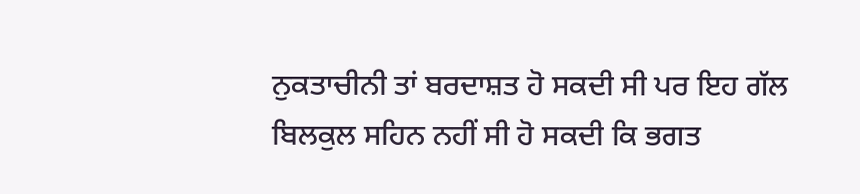ਨੁਕਤਾਚੀਨੀ ਤਾਂ ਬਰਦਾਸ਼ਤ ਹੋ ਸਕਦੀ ਸੀ ਪਰ ਇਹ ਗੱਲ ਬਿਲਕੁਲ ਸਹਿਨ ਨਹੀਂ ਸੀ ਹੋ ਸਕਦੀ ਕਿ ਭਗਤ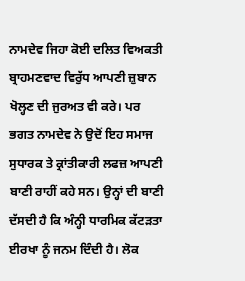ਨਾਮਦੇਵ ਜਿਹਾ ਕੋਈ ਦਲਿਤ ਵਿਅਕਤੀ ਬ੍ਰਾਹਮਣਵਾਦ ਵਿਰੁੱਧ ਆਪਣੀ ਜ਼ੁਬਾਨ ਖੋਲ੍ਹਣ ਦੀ ਜੁਰਅਤ ਵੀ ਕਰੇ। ਪਰ ਭਗਤ ਨਾਮਦੇਵ ਨੇ ਉਦੋਂ ਇਹ ਸਮਾਜ ਸੁਧਾਰਕ ਤੇ ਕ੍ਰਾਂਤੀਕਾਰੀ ਲਫਜ਼ ਆਪਣੀ ਬਾਣੀ ਰਾਹੀਂ ਕਹੇ ਸਨ। ਉਨ੍ਹਾਂ ਦੀ ਬਾਣੀ ਦੱਸਦੀ ਹੈ ਕਿ ਅੰਨ੍ਹੀ ਧਾਰਮਿਕ ਕੱਟੜਤਾ ਈਰਖਾ ਨੂੰ ਜਨਮ ਦਿੰਦੀ ਹੈ। ਲੋਕ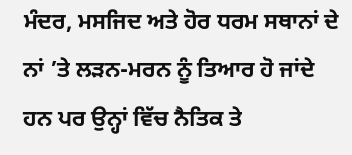ਮੰਦਰ, ਮਸਜਿਦ ਅਤੇ ਹੋਰ ਧਰਮ ਸਥਾਨਾਂ ਦੇ ਨਾਂ ’ਤੇ ਲੜਨ-ਮਰਨ ਨੂੰ ਤਿਆਰ ਹੋ ਜਾਂਦੇ ਹਨ ਪਰ ਉਨ੍ਹਾਂ ਵਿੱਚ ਨੈਤਿਕ ਤੇ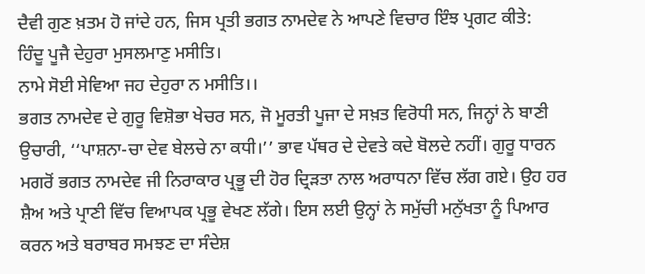ਦੈਵੀ ਗੁਣ ਖ਼ਤਮ ਹੋ ਜਾਂਦੇ ਹਨ, ਜਿਸ ਪ੍ਰਤੀ ਭਗਤ ਨਾਮਦੇਵ ਨੇ ਆਪਣੇ ਵਿਚਾਰ ਇੰਝ ਪ੍ਰਗਟ ਕੀਤੇ:
ਹਿੰਦੂ ਪੂਜੈ ਦੇਹੁਰਾ ਮੁਸਲਮਾਣੁ ਮਸੀਤਿ।
ਨਾਮੇ ਸੋਈ ਸੇਵਿਆ ਜਹ ਦੇਹੁਰਾ ਨ ਮਸੀਤਿ।।
ਭਗਤ ਨਾਮਦੇਵ ਦੇ ਗੁਰੂ ਵਿਸ਼ੋਭਾ ਖੇਚਰ ਸਨ, ਜੋ ਮੂਰਤੀ ਪੂਜਾ ਦੇ ਸਖ਼ਤ ਵਿਰੋਧੀ ਸਨ, ਜਿਨ੍ਹਾਂ ਨੇ ਬਾਣੀ ਉਚਾਰੀ, ‘‘ਪਾਸ਼ਨਾ-ਚਾ ਦੇਵ ਬੇਲਚੇ ਨਾ ਕਧੀ।’’ ਭਾਵ ਪੱਥਰ ਦੇ ਦੇਵਤੇ ਕਦੇ ਬੋਲਦੇ ਨਹੀਂ। ਗੁਰੂ ਧਾਰਨ ਮਗਰੋਂ ਭਗਤ ਨਾਮਦੇਵ ਜੀ ਨਿਰਾਕਾਰ ਪ੍ਰਭੂ ਦੀ ਹੋਰ ਦ੍ਰਿੜਤਾ ਨਾਲ ਅਰਾਧਨਾ ਵਿੱਚ ਲੱਗ ਗਏ। ਉਹ ਹਰ ਸ਼ੈਅ ਅਤੇ ਪ੍ਰਾਣੀ ਵਿੱਚ ਵਿਆਪਕ ਪ੍ਰਭੂ ਵੇਖਣ ਲੱਗੇ। ਇਸ ਲਈ ਉਨ੍ਹਾਂ ਨੇ ਸਮੁੱਚੀ ਮਨੁੱਖਤਾ ਨੂੰ ਪਿਆਰ ਕਰਨ ਅਤੇ ਬਰਾਬਰ ਸਮਝਣ ਦਾ ਸੰਦੇਸ਼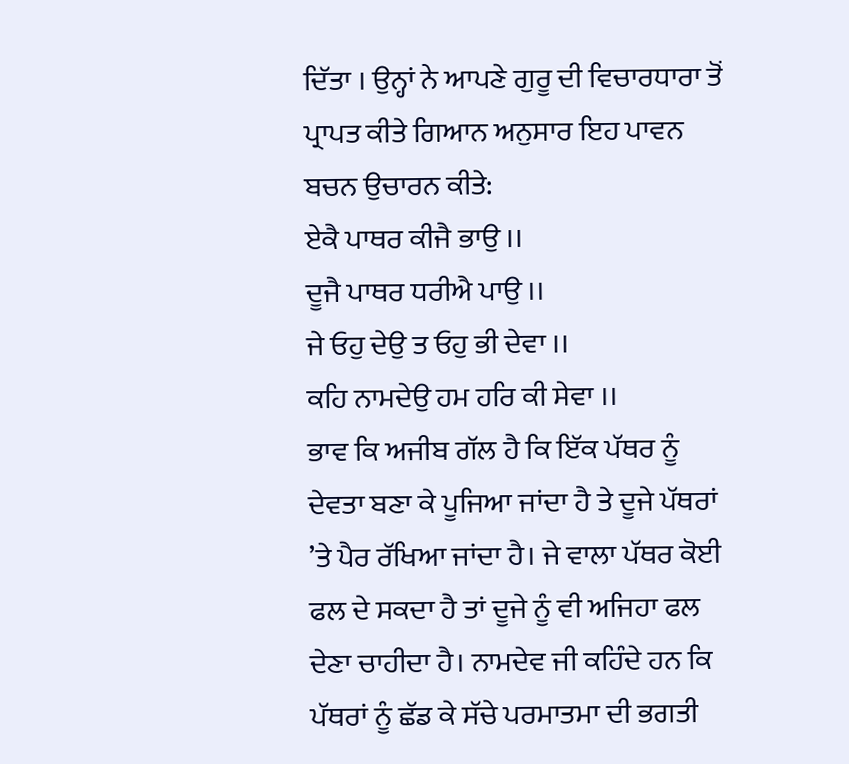ਦਿੱਤਾ । ਉਨ੍ਹਾਂ ਨੇ ਆਪਣੇ ਗੁਰੂ ਦੀ ਵਿਚਾਰਧਾਰਾ ਤੋਂ ਪ੍ਰਾਪਤ ਕੀਤੇ ਗਿਆਨ ਅਨੁਸਾਰ ਇਹ ਪਾਵਨ ਬਚਨ ਉਚਾਰਨ ਕੀਤੇ:
ਏਕੈ ਪਾਥਰ ਕੀਜੈ ਭਾਉ ।।
ਦੂਜੈ ਪਾਥਰ ਧਰੀਐ ਪਾਉ ।।
ਜੇ ਓਹੁ ਦੇਉ ਤ ਓਹੁ ਭੀ ਦੇਵਾ ।।
ਕਹਿ ਨਾਮਦੇਉ ਹਮ ਹਰਿ ਕੀ ਸੇਵਾ ।।
ਭਾਵ ਕਿ ਅਜੀਬ ਗੱਲ ਹੈ ਕਿ ਇੱਕ ਪੱਥਰ ਨੂੰ ਦੇਵਤਾ ਬਣਾ ਕੇ ਪੂਜਿਆ ਜਾਂਦਾ ਹੈ ਤੇ ਦੂਜੇ ਪੱਥਰਾਂ ’ਤੇ ਪੈਰ ਰੱਖਿਆ ਜਾਂਦਾ ਹੈ। ਜੇ ਵਾਲਾ ਪੱਥਰ ਕੋਈ ਫਲ ਦੇ ਸਕਦਾ ਹੈ ਤਾਂ ਦੂਜੇ ਨੂੰ ਵੀ ਅਜਿਹਾ ਫਲ ਦੇਣਾ ਚਾਹੀਦਾ ਹੈ। ਨਾਮਦੇਵ ਜੀ ਕਹਿੰਦੇ ਹਨ ਕਿ ਪੱਥਰਾਂ ਨੂੰ ਛੱਡ ਕੇ ਸੱਚੇ ਪਰਮਾਤਮਾ ਦੀ ਭਗਤੀ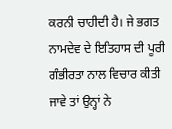ਕਰਨੀ ਚਾਹੀਦੀ ਹੈ। ਜੇ ਭਗਤ ਨਾਮਦੇਵ ਦੇ ਇਤਿਹਾਸ ਦੀ ਪੂਰੀ ਗੰਭੀਰਤਾ ਨਾਲ ਵਿਚਾਰ ਕੀਤੀ ਜਾਵੇ ਤਾਂ ਉਨ੍ਹਾਂ ਨੇ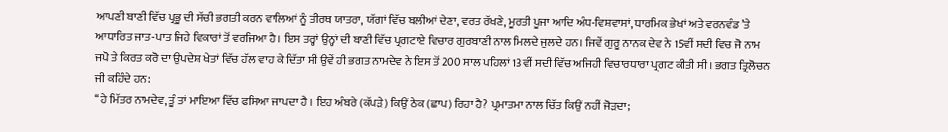ਆਪਣੀ ਬਾਣੀ ਵਿੱਚ ਪ੍ਰਭੂ ਦੀ ਸੱਚੀ ਭਗਤੀ ਕਰਨ ਵਾਲਿਆਂ ਨੂੰ ਤੀਰਥ ਯਾਤਰਾ, ਯੱਗਾਂ ਵਿੱਚ ਬਲੀਆਂ ਦੇਣਾ, ਵਰਤ ਰੱਖਣੇ, ਮੂਰਤੀ ਪੂਜਾ ਆਦਿ ਅੰਧ-ਵਿਸ਼ਵਾਸਾਂ, ਧਾਰਮਿਕ ਭੇਖਾਂ ਅਤੇ ਵਰਨਵੰਡ ’ਤੇ ਆਧਾਰਿਤ ਜਾਤ-ਪਾਤ ਜਿਹੇ ਵਿਕਾਰਾਂ ਤੋਂ ਵਰਜਿਆ ਹੈ। ਇਸ ਤਰ੍ਹਾਂ ਉਨ੍ਹਾਂ ਦੀ ਬਾਣੀ ਵਿੱਚ ਪ੍ਰਗਟਾਏ ਵਿਚਾਰ ਗੁਰਬਾਣੀ ਨਾਲ ਮਿਲਦੇ ਜੁਲਦੇ ਹਨ। ਜਿਵੇਂ ਗੁਰੂ ਨਾਨਕ ਦੇਵ ਨੇ 15ਵੀਂ ਸਦੀ ਵਿਚ ਜੋ ਨਾਮ ਜਪੋ ਤੇ ਕਿਰਤ ਕਰੋ ਦਾ ਉਪਦੇਸ਼ ਖੇਤਾਂ ਵਿੱਚ ਹੱਲ ਵਾਹ ਕੇ ਦਿੱਤਾ ਸੀ ਉਵੇਂ ਹੀ ਭਗਤ ਨਾਮਦੇਵ ਨੇ ਇਸ ਤੋਂ 200 ਸਾਲ ਪਹਿਲਾਂ 13ਵੀਂ ਸਦੀ ਵਿੱਚ ਅਜਿਹੀ ਵਿਚਾਰਧਾਰਾ ਪ੍ਰਗਟ ਕੀਤੀ ਸੀ। ਭਗਤ ਤ੍ਰਿਲੋਚਨ ਜੀ ਕਹਿੰਦੇ ਹਨ:
‘‘ਹੇ ਮਿੱਤਰ ਨਾਮਦੇਵ, ਤੂੰ ਤਾਂ ਮਾਇਆ ਵਿੱਚ ਫਸਿਆ ਜਾਪਦਾ ਹੈ । ਇਹ ਅੰਬਰੇ (ਕੱਪੜੇ) ਕਿਉਂ ਠੇਕ (ਛਾਪ) ਰਿਹਾ ਹੈ? ਪ੍ਰਮਾਤਮਾ ਨਾਲ ਚਿੱਤ ਕਿਉਂ ਨਹੀਂ ਜੋੜਦਾ;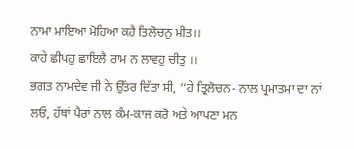ਨਾਮਾ ਮਾਇਆ ਮੋਹਿਆ ਕਹੈ ਤਿਲੋਚਨੁ ਮੀਤ।।
ਕਾਹੇ ਛੀਪਹੁ ਛਾਇਲੈ ਰਾਮ ਨ ਲਾਵਹੁ ਚੀਤੁ ।।
ਭਗਤ ਨਾਮਦੇਵ ਜੀ ਨੇ ਉੱਤਰ ਦਿੱਤਾ ਸੀ, ‘‘ਹੇ ਤ੍ਰਿਲੋਚਨ- ਨਾਲ ਪ੍ਰਮਾਤਮਾ ਦਾ ਨਾਂ ਲਓ, ਹੱਥਾਂ ਪੈਰਾਂ ਨਾਲ ਕੰਮ-ਕਾਜ ਕਰੋ ਅਤੇ ਆਪਣਾ ਮਨ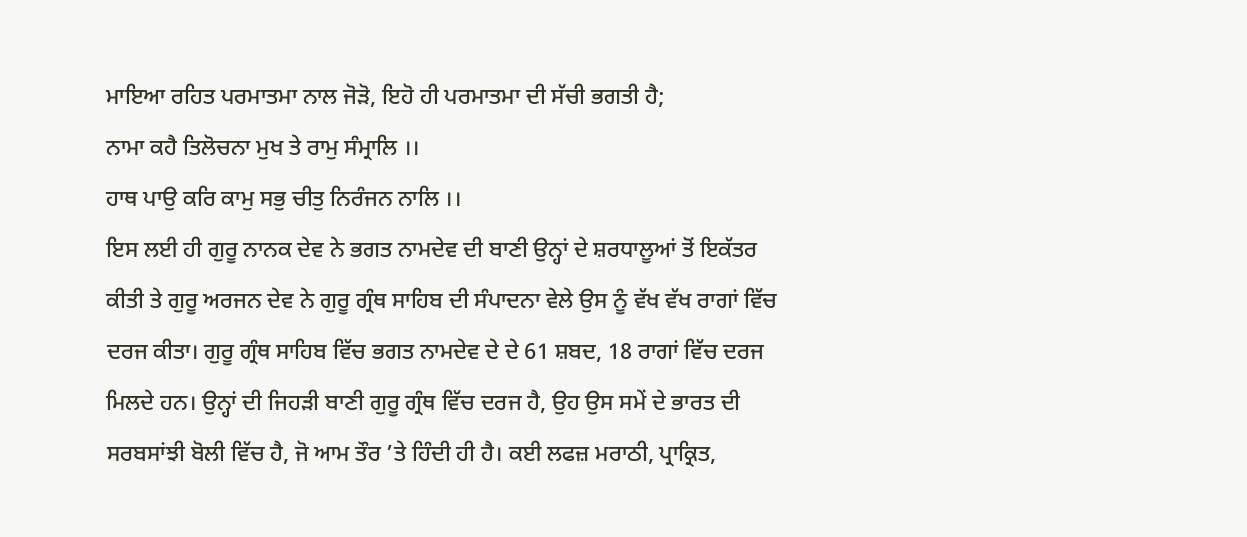ਮਾਇਆ ਰਹਿਤ ਪਰਮਾਤਮਾ ਨਾਲ ਜੋੜੋ, ਇਹੋ ਹੀ ਪਰਮਾਤਮਾ ਦੀ ਸੱਚੀ ਭਗਤੀ ਹੈ;
ਨਾਮਾ ਕਹੈ ਤਿਲੋਚਨਾ ਮੁਖ ਤੇ ਰਾਮੁ ਸੰਮ੍ਰਾਲਿ ।।
ਹਾਥ ਪਾਉ ਕਰਿ ਕਾਮੁ ਸਭੁ ਚੀਤੁ ਨਿਰੰਜਨ ਨਾਲਿ ।।
ਇਸ ਲਈ ਹੀ ਗੁਰੂ ਨਾਨਕ ਦੇਵ ਨੇ ਭਗਤ ਨਾਮਦੇਵ ਦੀ ਬਾਣੀ ਉਨ੍ਹਾਂ ਦੇ ਸ਼ਰਧਾਲੂਆਂ ਤੋਂ ਇਕੱਤਰ ਕੀਤੀ ਤੇ ਗੁਰੂ ਅਰਜਨ ਦੇਵ ਨੇ ਗੁਰੂ ਗ੍ਰੰਥ ਸਾਹਿਬ ਦੀ ਸੰਪਾਦਨਾ ਵੇਲੇ ਉਸ ਨੂੰ ਵੱਖ ਵੱਖ ਰਾਗਾਂ ਵਿੱਚ ਦਰਜ ਕੀਤਾ। ਗੁਰੂ ਗ੍ਰੰਥ ਸਾਹਿਬ ਵਿੱਚ ਭਗਤ ਨਾਮਦੇਵ ਦੇ ਦੇ 61 ਸ਼ਬਦ, 18 ਰਾਗਾਂ ਵਿੱਚ ਦਰਜ ਮਿਲਦੇ ਹਨ। ਉਨ੍ਹਾਂ ਦੀ ਜਿਹੜੀ ਬਾਣੀ ਗੁਰੂ ਗ੍ਰੰਥ ਵਿੱਚ ਦਰਜ ਹੈ, ਉਹ ਉਸ ਸਮੇਂ ਦੇ ਭਾਰਤ ਦੀ ਸਰਬਸਾਂਝੀ ਬੋਲੀ ਵਿੱਚ ਹੈ, ਜੋ ਆਮ ਤੌਰ ’ਤੇ ਹਿੰਦੀ ਹੀ ਹੈ। ਕਈ ਲਫਜ਼ ਮਰਾਠੀ, ਪ੍ਰਾਕ੍ਰਿਤ,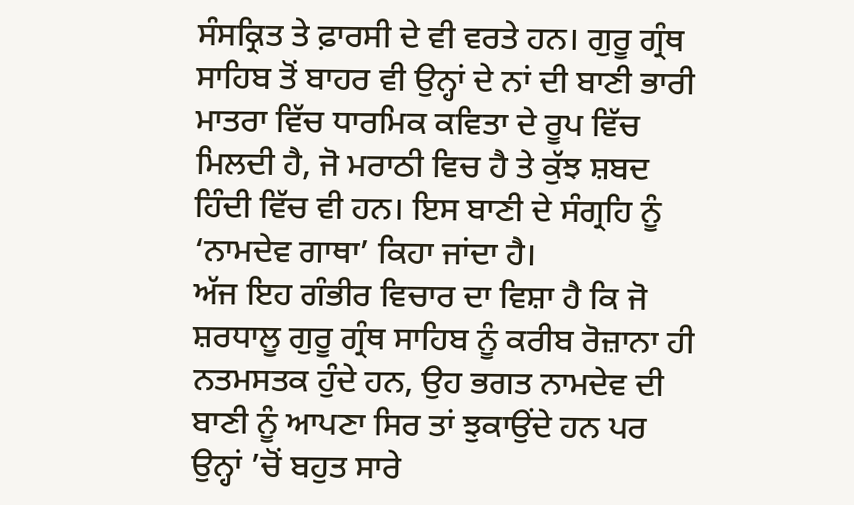ਸੰਸਕ੍ਰਿਤ ਤੇ ਫ਼ਾਰਸੀ ਦੇ ਵੀ ਵਰਤੇ ਹਨ। ਗੁਰੂ ਗ੍ਰੰਥ ਸਾਹਿਬ ਤੋਂ ਬਾਹਰ ਵੀ ਉਨ੍ਹਾਂ ਦੇ ਨਾਂ ਦੀ ਬਾਣੀ ਭਾਰੀ ਮਾਤਰਾ ਵਿੱਚ ਧਾਰਮਿਕ ਕਵਿਤਾ ਦੇ ਰੂਪ ਵਿੱਚ ਮਿਲਦੀ ਹੈ, ਜੋ ਮਰਾਠੀ ਵਿਚ ਹੈ ਤੇ ਕੁੱਝ ਸ਼ਬਦ ਹਿੰਦੀ ਵਿੱਚ ਵੀ ਹਨ। ਇਸ ਬਾਣੀ ਦੇ ਸੰਗ੍ਰਹਿ ਨੂੰ ‘ਨਾਮਦੇਵ ਗਾਥਾ’ ਕਿਹਾ ਜਾਂਦਾ ਹੈ।
ਅੱਜ ਇਹ ਗੰਭੀਰ ਵਿਚਾਰ ਦਾ ਵਿਸ਼ਾ ਹੈ ਕਿ ਜੋ ਸ਼ਰਧਾਲੂ ਗੁਰੂ ਗ੍ਰੰਥ ਸਾਹਿਬ ਨੂੰ ਕਰੀਬ ਰੋਜ਼ਾਨਾ ਹੀ ਨਤਮਸਤਕ ਹੁੰਦੇ ਹਨ, ਉਹ ਭਗਤ ਨਾਮਦੇਵ ਦੀ ਬਾਣੀ ਨੂੰ ਆਪਣਾ ਸਿਰ ਤਾਂ ਝੁਕਾਉਂਦੇ ਹਨ ਪਰ ਉਨ੍ਹਾਂ ’ਚੋਂ ਬਹੁਤ ਸਾਰੇ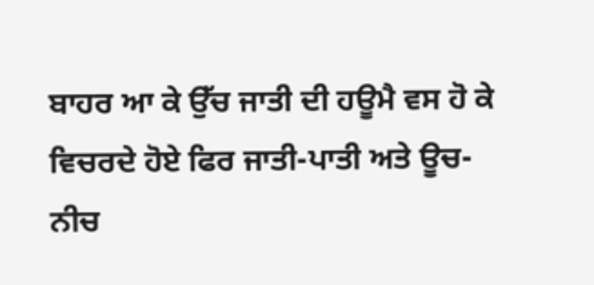ਬਾਹਰ ਆ ਕੇ ਉੱਚ ਜਾਤੀ ਦੀ ਹਊਮੈ ਵਸ ਹੋ ਕੇ ਵਿਚਰਦੇ ਹੋਏ ਫਿਰ ਜਾਤੀ-ਪਾਤੀ ਅਤੇ ਊਚ-ਨੀਚ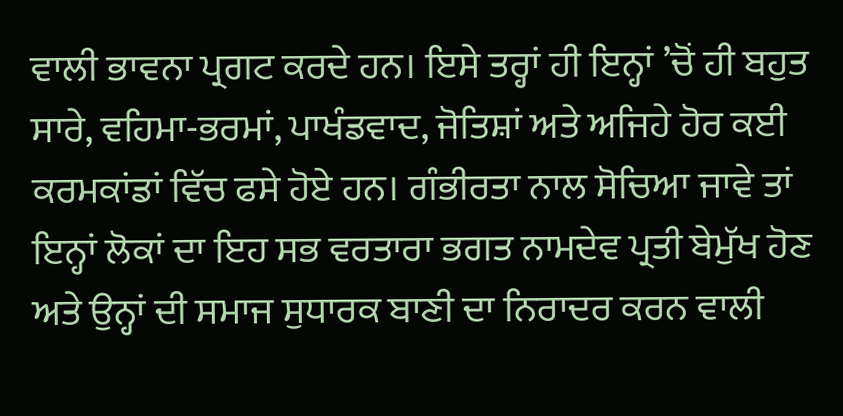ਵਾਲੀ ਭਾਵਨਾ ਪ੍ਰਗਟ ਕਰਦੇ ਹਨ। ਇਸੇ ਤਰ੍ਹਾਂ ਹੀ ਇਨ੍ਹਾਂ ’ਚੋਂ ਹੀ ਬਹੁਤ ਸਾਰੇ, ਵਹਿਮਾ-ਭਰਮਾਂ, ਪਾਖੰਡਵਾਦ, ਜੋਤਿਸ਼ਾਂ ਅਤੇ ਅਜਿਹੇ ਹੋਰ ਕਈ ਕਰਮਕਾਂਡਾਂ ਵਿੱਚ ਫਸੇ ਹੋਏ ਹਨ। ਗੰਭੀਰਤਾ ਨਾਲ ਸੋਚਿਆ ਜਾਵੇ ਤਾਂ ਇਨ੍ਹਾਂ ਲੋਕਾਂ ਦਾ ਇਹ ਸਭ ਵਰਤਾਰਾ ਭਗਤ ਨਾਮਦੇਵ ਪ੍ਰਤੀ ਬੇਮੁੱਖ ਹੋਣ ਅਤੇ ਉਨ੍ਹਾਂ ਦੀ ਸਮਾਜ ਸੁਧਾਰਕ ਬਾਣੀ ਦਾ ਨਿਰਾਦਰ ਕਰਨ ਵਾਲੀ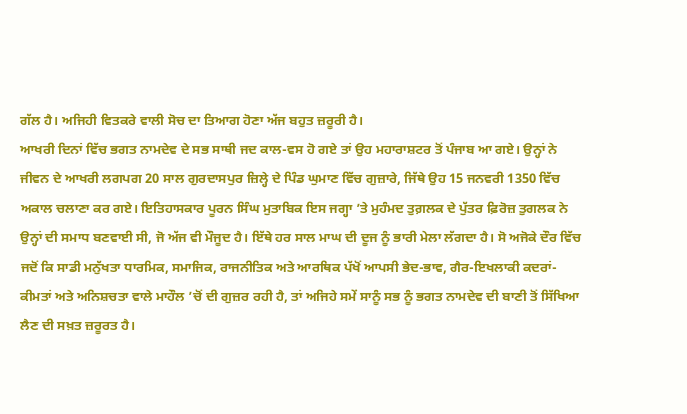ਗੱਲ ਹੈ। ਅਜਿਹੀ ਵਿਤਕਰੇ ਵਾਲੀ ਸੋਚ ਦਾ ਤਿਆਗ ਹੋਣਾ ਅੱਜ ਬਹੁਤ ਜ਼ਰੂਰੀ ਹੈ।
ਆਖਰੀ ਦਿਨਾਂ ਵਿੱਚ ਭਗਤ ਨਾਮਦੇਵ ਦੇ ਸਭ ਸਾਥੀ ਜਦ ਕਾਲ-ਵਸ ਹੋ ਗਏ ਤਾਂ ਉਹ ਮਹਾਰਾਸ਼ਟਰ ਤੋਂ ਪੰਜਾਬ ਆ ਗਏ। ਉਨ੍ਹਾਂ ਨੇ ਜੀਵਨ ਦੇ ਆਖਰੀ ਲਗਪਗ 20 ਸਾਲ ਗੁਰਦਾਸਪੁਰ ਜ਼ਿਲ੍ਹੇ ਦੇ ਪਿੰਡ ਘੁਮਾਣ ਵਿੱਚ ਗੁਜ਼ਾਰੇ, ਜਿੱਥੇ ਉਹ 15 ਜਨਵਰੀ 1350 ਵਿੱਚ ਅਕਾਲ ਚਲਾਣਾ ਕਰ ਗਏ। ਇਤਿਹਾਸਕਾਰ ਪੂਰਨ ਸਿੰਘ ਮੁਤਾਬਿਕ ਇਸ ਜਗ੍ਹਾ ’ਤੇ ਮੁਹੰਮਦ ਤੁਗ਼ਲਕ ਦੇ ਪੁੱਤਰ ਫ਼ਿਰੋਜ਼ ਤੁਗਲਕ ਨੇ ਉਨ੍ਹਾਂ ਦੀ ਸਮਾਧ ਬਣਵਾਈ ਸੀ, ਜੋ ਅੱਜ ਵੀ ਮੌਜੂਦ ਹੈ। ਇੱਥੇ ਹਰ ਸਾਲ ਮਾਘ ਦੀ ਦੂਜ ਨੂੰ ਭਾਰੀ ਮੇਲਾ ਲੱਗਦਾ ਹੈ। ਸੋ ਅਜੋਕੇ ਦੌਰ ਵਿੱਚ ਜਦੋਂ ਕਿ ਸਾਡੀ ਮਨੁੱਖਤਾ ਧਾਰਮਿਕ, ਸਮਾਜਿਕ, ਰਾਜਨੀਤਿਕ ਅਤੇ ਆਰਥਿਕ ਪੱਖੋਂ ਆਪਸੀ ਭੇਦ-ਭਾਵ, ਗੈਰ-ਇਖਲਾਕੀ ਕਦਰਾਂ-ਕੀਮਤਾਂ ਅਤੇ ਅਨਿਸ਼ਚਤਾ ਵਾਲੇ ਮਾਹੌਲ ’ਚੋਂ ਦੀ ਗੁਜ਼ਰ ਰਹੀ ਹੈ, ਤਾਂ ਅਜਿਹੇ ਸਮੇਂ ਸਾਨੂੰ ਸਭ ਨੂੰ ਭਗਤ ਨਾਮਦੇਵ ਦੀ ਬਾਣੀ ਤੋਂ ਸਿੱਖਿਆ ਲੈਣ ਦੀ ਸਖ਼ਤ ਜ਼ਰੂਰਤ ਹੈ।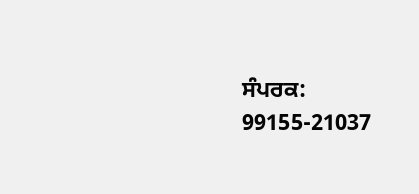ਸੰਪਰਕ: 99155-21037